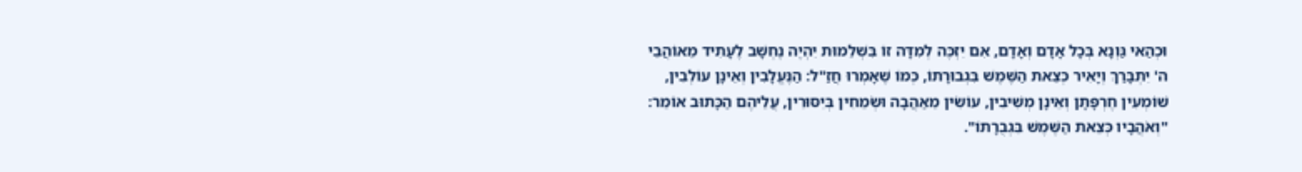וּכְהַאי גַּוְנָא בְּכָל אָדָם וְאָדָם, אִם יִזְכֶּה לְמִדָּה זוֹ בִּשְׁלֵמוּת יִהְיֶה נֶחְשָׁב לֶעָתִיד מֵאוֹהֲבֵי ה' יִתְבָּרַךְ וְיָאִיר כְּצֵאת הַשֶּׁמֶשׁ בִּגְבוּרָתוֹ, כְּמוֹ שֶׁאָמְרוּ חֲזַ"ל: הַנֶּעֱלָבִין וְאֵינָן עוֹלְבִין, שׁוֹמְעִין חֶרְפָּתָן וְאֵינָן מְשִׁיבִין, עוֹשִׂין מֵאַהֲבָה וּשְׂמֵחִין בְּיִסּוּרִין, עֲלֵיהֶם הַכָּתוּב אוֹמֵר: "וְאֹהֲבָיו כְּצֵאת הַשֶּׁמֶשׁ בִּגְבֻרָתוֹ".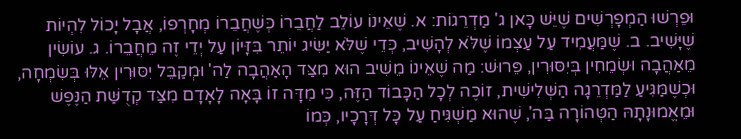וּפֵרְשׁוּ הַמְפָרְשִׁים שֶׁיֵּשׁ כָּאן ג' מַדְרֵגוֹת: א. שֶׁאֵינוֹ עוֹלֵב לַחֲבֵרוֹ כְּשֶׁחֲבֵרוֹ מְחָרְפוֹ, אֲבָל יָכוֹל לִהְיוֹת שֶׁיָּשִׁיב. ב. שֶׁמַּעֲמִיד עַל עַצְמוֹ שֶׁלֹּא לְהָשִׁיב, כְּדֵי שֶׁלֹּא יַשִּׂיג יוֹתֵר בִּזָּיוֹן עַל יְדֵי זֶה מֵחֲבֵרוֹ. ג. עוֹשִׂין מֵאַהֲבָה וּשְׂמֵחִין בְּיִסּוּרִין, פֵּרוּשׁ: מַה שֶׁאֵינוֹ מֵשִׁיב הוּא מִצַּד הָאַהֲבָה לַה' וּמְקַבֵּל יִסּוּרִין אֵלּוּ בְּשִׂמְחָה, וּכְשֶׁמַּגִּיעַ לַמַּדְרֵגָה הַשְּׁלִישִׁית, זוֹכֶה לְכָל הַכָּבוֹד הַזֶּה, כִּי מִדָּה זוֹ בָּאָה לָאָדָם מִצַּד קְדֻשַּׁת הַנֶּפֶשׁ וּמֵאֱמוּנָתָהּ הַטְּהוֹרָה בַּה', שֶׁהוּא מַשְׁגִּיחַ עַל כָּל דְּרָכָיו, כְּמוֹ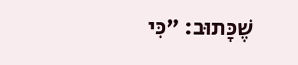שֶׁכָּתוּב: "כִּי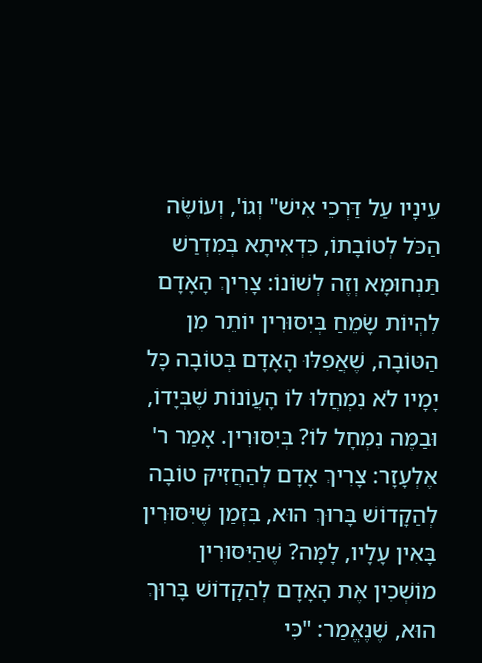עֵינָיו עַל דַּרְכֵי אִישׁ" וְגוֹ', וְעוֹשֶׂה הַכֹּל לְטוֹבָתוֹ, כִּדְאִיתָא בְּמִדְרַשׁ תַּנְחוּמָא וְזֶה לְשׁוֹנוֹ: צָרִיךְ הָאָדָם לִהְיוֹת שָׂמֵחַ בְּיִסּוּרִין יוֹתֵר מִן הַטּוֹבָה, שֶׁאֲפִלּוּ הָאָדָם בְּטוֹבָה כָּל יָמָיו לֹא נִמְחֲלוּ לוֹ הָעֲוֹנוֹת שֶׁבְּיָדוֹ, וּבַמֶּה נִמְחָל לוֹ? בְּיִסּוּרִין. אָמַר ר' אֶלְעָזָר: צָרִיךְ אָדָם לְהַחֲזִיקּ טוֹבָה לְהַקָדוֹשׁ בָּרוּךְ הוּא, בִּזְמַן שֶׁיִּסּוּרִין בָּאִין עָלָיו, לָמָּה? שֶׁהַיִּסּוּרִין מוֹשְׁכִין אֶת הָאָדָם לְהַקָדוֹשׁ בָּרוּךְ הוּא, שֶׁנֶּאֱמַר: "כִּי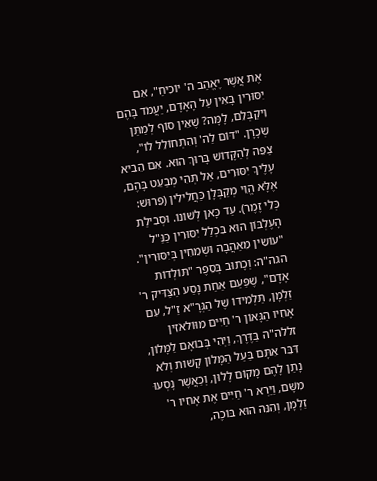אֶת אֲשֶׁר יֶאֱהַב ה' יוֹכִיחַ", אִם יִסּוּרִין בָּאִין עַל הָאָדָם, יַעֲמֹד בָּהֶם וִיקַבְּלֵם, לָמָּה? שֶׁאֵין סוֹף לְמַתַּן שְׂכָרָן. "דּוֹם לַה' וְהִתְחוֹלֵל לוֹ", צַפֵּה לְהַקָּדוֹשׁ בָּרוּךְ הוּא. אִם הֵבִיא עָלֶיךָ יִסּוּרִים, אַל תְּהִי מְבַעֵט בָּהֶם, אֶלָּא הֱוֵי מְקַבְּלָן כַּחֲלִילִין (פֵּרוּשׁ: כְּלֵי זֶמֶר). עַד כָּאן לְשׁוֹנוֹ. וּסְבִילַת הָעֶלְבּוֹן הוּא בִּכְלַל יִסּוּרִין כַּנַּ"ל "עוֹשִׂין מֵאַהֲבָה וּשְׂמֵחִין בְּיִסּוּרִין".
הגה"ה: וְכָתוּב בְּסֵפֶר "תּוֹלְדוֹת אָדָם", שֶׁפַּעַם אַחַת נָסַע הַצַּדִּיק ר' זַלְמָן, תַּלְמִידוֹ שֶׁל הַגְּרָ"א זַ"ל, עִם אָחִיו הַגָּאוֹן ר' חַיִּים מִוּוֹלאֹזִין זללה"ה בַּדֶּרֶךְ, וַיְהִי בְּבוֹאָם לַמָּלוֹן, דִּבֵּר אִתָּם בַּעַל הַמָּלוֹן קָשׁות וְלֹא נָתַן לָהֶם מָקוֹם לָלוּן, וְכַאֲשֶׁר נָסְעוּ מִשָּׁם, וַיַּרְא ר' חַיִּים אֶת אָחִיו ר' זַלְמָן, וְהִנֵּה הוּא בּוֹכֶה,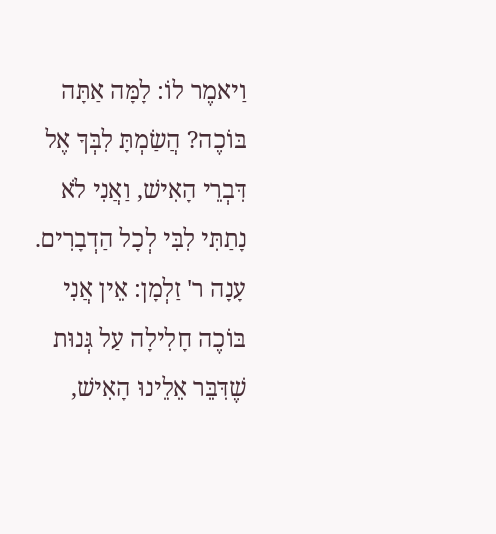וַיאמֶר לוֹ: לָמָּה אַתָּה בּוֹכֶה? הֲשַׂמְתָּ לִבְּךָ אֶל דִּבְרֵי הָאִישׁ, וַאֲנִי לֹא נָתַתִּי לִבִּי לְכָל הַדְבָרִים. עָנָה ר' זַלְמָן: אֵין אֲנִי בּוֹכֶה חָלִילָה עַל גְּנוּת שֶׁדִּבֵּר אֵלֵינוּ הָאִישׁ,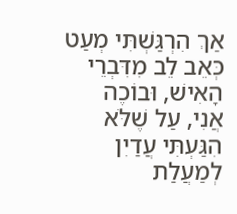אַךְ הִרְגַּשְׁתִּי מְעַט כְּאֵב לֵב מִדִּבְרֵי הָאִישׁ, וּבוֹכֶה אֲנִי, עַל שֶׁלֹּא הִגַּעְתִּי עֲדַיִן לְמַעֲלַת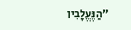"הַנֶּעֱלָבִין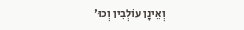וְאֵינָן עוֹלְבִין וְכוּ'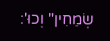שְׂמֵחִין" וְכוּ':